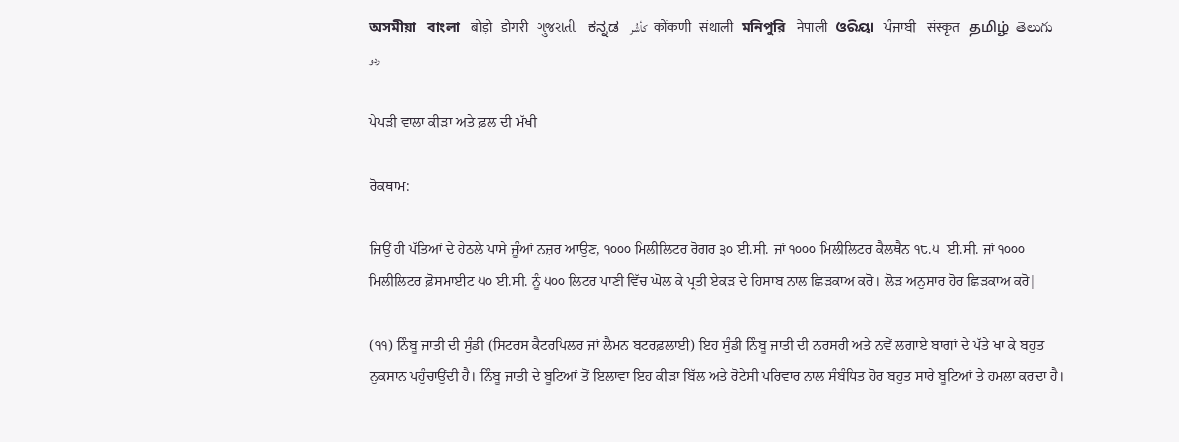অসমীয়া   বাংলা   बोड़ो   डोगरी   ગુજરાતી   ಕನ್ನಡ   كأشُر   कोंकणी   संथाली   মনিপুরি   नेपाली   ଓରିୟା   ਪੰਜਾਬੀ   संस्कृत   தமிழ்  తెలుగు   ردو

ਪੇਪੜੀ ਵਾਲਾ ਕੀੜਾ ਅਤੇ ਫ਼ਲ ਦੀ ਮੱਖੀ

ਰੋਕਥਾਮ:

ਜਿਉਂ ਹੀ ਪੱਤਿਆਂ ਦੇ ਹੇਠਲੇ ਪਾਸੇ ਜੂੰਆਂ ਨਜ਼ਰ ਆਉਣ, ੧੦੦੦ ਮਿਲੀਲਿਟਰ ਰੋਗਰ ੩੦ ਈ.ਸੀ. ਜਾਂ ੧੦੦੦ ਮਿਲੀਲਿਟਰ ਕੈਲਥੈਨ ੧੮.੫  ਈ.ਸੀ. ਜਾਂ ੧੦੦੦ ਮਿਲੀਲਿਟਰ ਫ਼ੋਸਮਾਈਟ ੫੦ ਈ.ਸੀ. ਨੂੰ ੫੦੦ ਲਿਟਰ ਪਾਣੀ ਵਿੱਚ ਘੋਲ ਕੇ ਪ੍ਰਤੀ ਏਕੜ ਦੇ ਹਿਸਾਬ ਨਾਲ ਛਿੜਕਾਅ ਕਰੋ। ਲੋੜ ਅਨੁਸਾਰ ਹੋਰ ਛਿੜਕਾਅ ਕਰੋ|

(੧੧) ਨਿੰਬੂ ਜਾਤੀ ਦੀ ਸੁੰਡੀ (ਸਿਟਰਸ ਕੈਟਰਪਿਲਰ ਜਾਂ ਲੈਮਨ ਬਟਰਫ਼ਲਾਈ) ਇਹ ਸੁੰਡੀ ਨਿੰਬੂ ਜਾਤੀ ਦੀ ਨਰਸਰੀ ਅਤੇ ਨਵੇਂ ਲਗਾਏ ਬਾਗਾਂ ਦੇ ਪੱਤੇ ਖਾ ਕੇ ਬਹੁਤ ਨੁਕਸਾਨ ਪਹੁੰਚਾਉਂਦੀ ਹੈ। ਨਿੰਬੂ ਜਾਤੀ ਦੇ ਬੂਟਿਆਂ ਤੋਂ ਇਲਾਵਾ ਇਹ ਕੀੜਾ ਬਿੱਲ ਅਤੇ ਰੋਟੇਸੀ ਪਰਿਵਾਰ ਨਾਲ ਸੰਬੰਧਿਤ ਹੋਰ ਬਹੁਤ ਸਾਰੇ ਬੂਟਿਆਂ ਤੇ ਹਮਲਾ ਕਰਦਾ ਹੈ।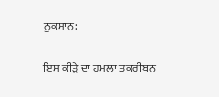ਨੁਕਸਾਨ:

ਇਸ ਕੀੜੇ ਦਾ ਹਮਲਾ ਤਕਰੀਬਨ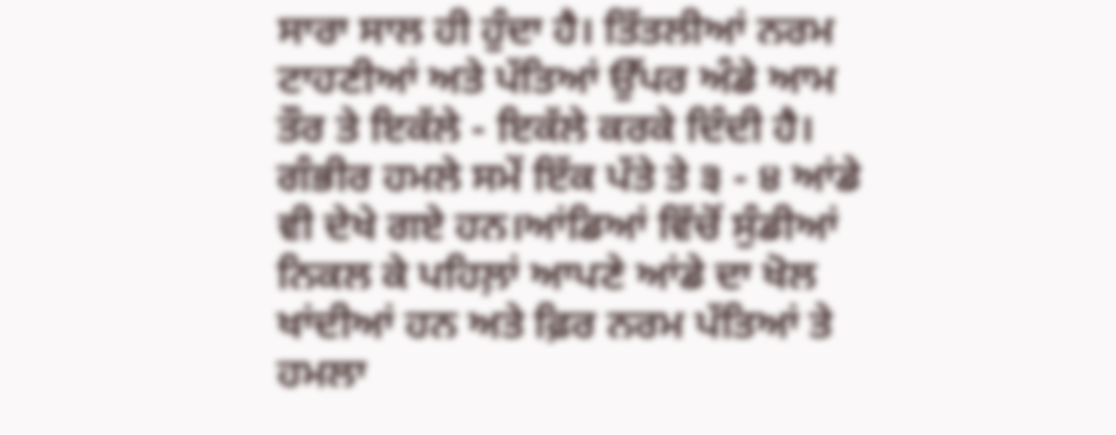ਸਾਰਾ ਸਾਲ ਹੀ ਹੁੰਦਾ ਹੈ। ਤਿੱਤਲੀਆਂ ਨਰਮ ਟਾਹਣੀਆਂ ਅਤੇ ਪੱਤਿਆਂ ਉੱਪਰ ਅੰਡੇ ਆਮ ਤੌਰ ਤੇ ਇਕੱਲੇ - ਇਕੱਲੇ ਕਰਕੇ ਦਿੰਦੀ ਹੈ। ਗੰਭੀਰ ਹਮਲੇ ਸਮੇਂ ਇੱਕ ਪੱਤੇ ਤੇ ੩ - ੪ ਆਂਡੇ ਵੀ ਦੇਖੇ ਗਏ ਹਨ।ਆਂਡਿਆਂ ਵਿੱਚੋਂ ਸੁੰਡੀਆਂ ਨਿਕਲ ਕੇ ਪਹਿਲ਼ਾਂ ਆਪਣੇ ਆਂਡੇ ਦਾ ਖੋਲ ਖਾਂਦੀਆਂ ਹਨ ਅਤੇ ਫ਼ਿਰ ਨਰਮ ਪੱਤਿਆਂ ਤੇ ਹਮਲਾ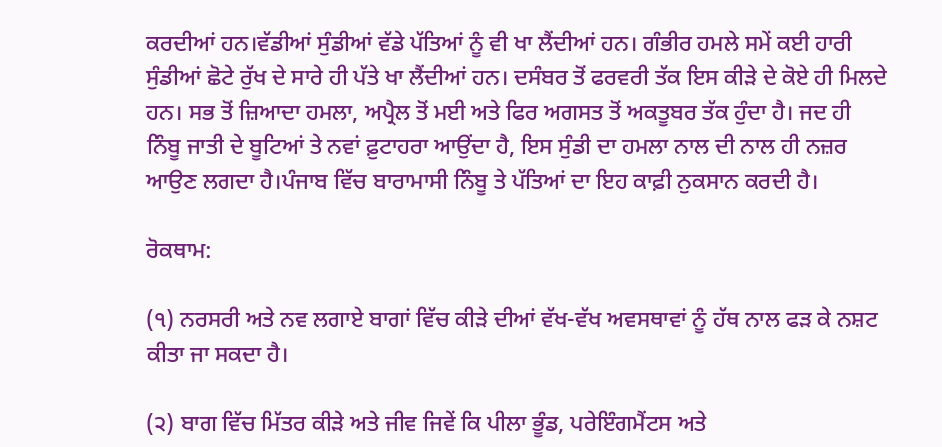ਕਰਦੀਆਂ ਹਨ।ਵੱਡੀਆਂ ਸੁੰਡੀਆਂ ਵੱਡੇ ਪੱਤਿਆਂ ਨੂੰ ਵੀ ਖਾ ਲੈਂਦੀਆਂ ਹਨ। ਗੰਭੀਰ ਹਮਲੇ ਸਮੇਂ ਕਈ ਹਾਰੀ ਸੁੰਡੀਆਂ ਛੋਟੇ ਰੁੱਖ ਦੇ ਸਾਰੇ ਹੀ ਪੱਤੇ ਖਾ ਲੈਂਦੀਆਂ ਹਨ। ਦਸੰਬਰ ਤੋਂ ਫਰਵਰੀ ਤੱਕ ਇਸ ਕੀੜੇ ਦੇ ਕੋਏ ਹੀ ਮਿਲਦੇ ਹਨ। ਸਭ ਤੋਂ ਜ਼ਿਆਦਾ ਹਮਲਾ, ਅਪ੍ਰੈਲ ਤੋਂ ਮਈ ਅਤੇ ਫਿਰ ਅਗਸਤ ਤੋਂ ਅਕਤੂਬਰ ਤੱਕ ਹੁੰਦਾ ਹੈ। ਜਦ ਹੀ ਨਿੰਬੂ ਜਾਤੀ ਦੇ ਬੂਟਿਆਂ ਤੇ ਨਵਾਂ ਫ਼ੁਟਾਹਰਾ ਆਉਂਦਾ ਹੈ, ਇਸ ਸੁੰਡੀ ਦਾ ਹਮਲਾ ਨਾਲ ਦੀ ਨਾਲ ਹੀ ਨਜ਼ਰ ਆਉਣ ਲਗਦਾ ਹੈ।ਪੰਜਾਬ ਵਿੱਚ ਬਾਰਾਮਾਸੀ ਨਿੰਬੂ ਤੇ ਪੱਤਿਆਂ ਦਾ ਇਹ ਕਾਫ਼ੀ ਨੁਕਸਾਨ ਕਰਦੀ ਹੈ।

ਰੋਕਥਾਮ:

(੧) ਨਰਸਰੀ ਅਤੇ ਨਵ ਲਗਾਏ ਬਾਗਾਂ ਵਿੱਚ ਕੀੜੇ ਦੀਆਂ ਵੱਖ-ਵੱਖ ਅਵਸਥਾਵਾਂ ਨੂੰ ਹੱਥ ਨਾਲ ਫੜ ਕੇ ਨਸ਼ਟ ਕੀਤਾ ਜਾ ਸਕਦਾ ਹੈ।

(੨) ਬਾਗ ਵਿੱਚ ਮਿੱਤਰ ਕੀੜੇ ਅਤੇ ਜੀਵ ਜਿਵੇਂ ਕਿ ਪੀਲਾ ਭੂੰਡ, ਪਰੇਇੰਗਮੈਂਟਸ ਅਤੇ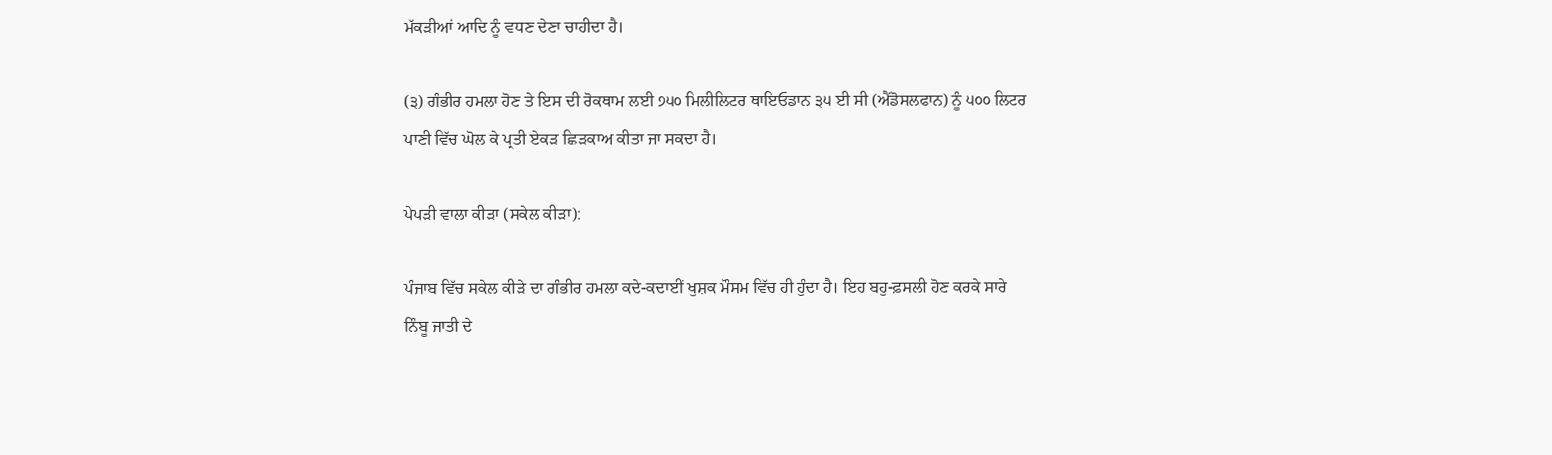ਮੱਕੜੀਆਂ ਆਦਿ ਨੂੰ ਵਧਣ ਦੇਣਾ ਚਾਹੀਦਾ ਹੈ।

(੩) ਗੰਭੀਰ ਹਮਲਾ ਹੋਣ ਤੇ ਇਸ ਦੀ ਰੋਕਥਾਮ ਲਈ ੭੫੦ ਮਿਲੀਲਿਟਰ ਥਾਇਓਡਾਨ ੩੫ ਈ ਸੀ (ਐਂਡੋਸਲਫਾਨ) ਨੂੰ ੫੦੦ ਲਿਟਰ ਪਾਣੀ ਵਿੱਚ ਘੋਲ ਕੇ ਪ੍ਰਤੀ ਏਕੜ ਛਿੜਕਾਅ ਕੀਤਾ ਜਾ ਸਕਦਾ ਹੈ।

ਪੇਪੜੀ ਵਾਲਾ ਕੀੜਾ (ਸਕੇਲ ਕੀੜਾ):

ਪੰਜਾਬ ਵਿੱਚ ਸਕੇਲ ਕੀੜੇ ਦਾ ਗੰਭੀਰ ਹਮਲਾ ਕਦੇ-ਕਦਾਈਂ ਖੁਸ਼ਕ ਮੌਸਮ ਵਿੱਚ ਹੀ ਹੁੰਦਾ ਹੈ। ਇਹ ਬਹੁ-ਫ਼ਸਲੀ ਹੋਣ ਕਰਕੇ ਸਾਰੇ ਨਿੰਬੂ ਜਾਤੀ ਦੇ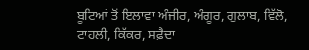ਬੂਟਿਆਂ ਤੋਂ ਇਲਾਵਾ ਅੰਜੀਰ, ਅੰਗੂਰ, ਗੁਲਾਬ, ਵਿੱਲੋ, ਟਾਹਲੀ, ਕਿੱਕਰ, ਸਫ਼ੈਦਾ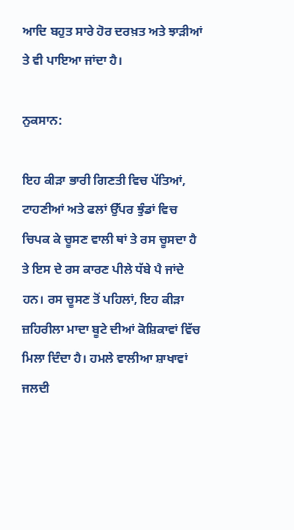ਆਦਿ ਬਹੁਤ ਸਾਰੇ ਹੋਰ ਦਰਖ਼ਤ ਅਤੇ ਝਾੜੀਆਂ ਤੇ ਵੀ ਪਾਇਆ ਜਾਂਦਾ ਹੈ।

ਨੁਕਸਾਨ:

ਇਹ ਕੀੜਾ ਭਾਰੀ ਗਿਣਤੀ ਵਿਚ ਪੱਤਿਆਂ, ਟਾਹਣੀਆਂ ਅਤੇ ਫਲਾਂ ਉੱਪਰ ਝੁੰਡਾਂ ਵਿਚ ਚਿਪਕ ਕੇ ਚੂਸਣ ਵਾਲੀ ਥਾਂ ਤੇ ਰਸ ਚੂਸਦਾ ਹੈ ਤੇ ਇਸ ਦੇ ਰਸ ਕਾਰਣ ਪੀਲੇ ਧੱਬੇ ਪੈ ਜਾਂਦੇ ਹਨ। ਰਸ ਚੂਸਣ ਤੋਂ ਪਹਿਲਾਂ, ਇਹ ਕੀੜਾ ਜ਼ਹਿਰੀਲਾ ਮਾਦਾ ਬੂਟੇ ਦੀਆਂ ਕੋਸ਼ਿਕਾਵਾਂ ਵਿੱਚ ਮਿਲਾ ਦਿੰਦਾ ਹੈ। ਹਮਲੇ ਵਾਲੀਆ ਸ਼ਾਖਾਵਾਂ ਜਲਦੀ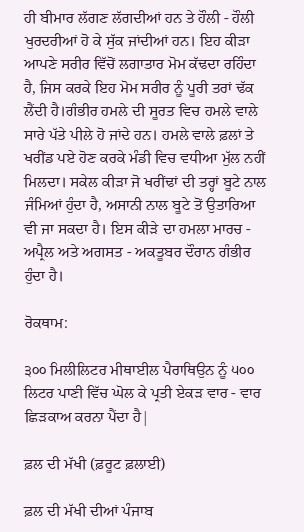ਹੀ ਬੀਮਾਰ ਲੱਗਣ ਲੱਗਦੀਆਂ ਹਨ ਤੇ ਹੌਲੀ - ਹੌਲੀ ਖੁਰਦਰੀਆਂ ਹੋ ਕੇ ਸੁੱਕ ਜਾਂਦੀਆਂ ਹਨ। ਇਹ ਕੀੜਾ ਆਪਣੇ ਸਰੀਰ ਵਿੱਚੋਂ ਲਗਾਤਾਰ ਮੋਮ ਕੱਢਦਾ ਰਹਿੰਦਾ ਹੈ, ਜਿਸ ਕਰਕੇ ਇਹ ਮੋਮ ਸਰੀਰ ਨੂੰ ਪੂਰੀ ਤਰਾਂ ਢੱਕ ਲੈਂਦੀ ਹੈ।ਗੰਭੀਰ ਹਮਲੇ ਦੀ ਸੂਰਤ ਵਿਚ ਹਮਲੇ ਵਾਲੇ ਸਾਰੇ ਪੱਤੇ ਪੀਲੇ ਹੋ ਜਾਂਦੇ ਹਨ। ਹਮਲੇ ਵਾਲੇ ਫ਼ਲਾਂ ਤੇ ਖਰੀਂਡ ਪਏ ਹੋਣ ਕਰਕੇ ਮੰਡੀ ਵਿਚ ਵਧੀਆ ਮੁੱਲ ਨਹੀਂ ਮਿਲਦਾ। ਸਕੇਲ ਕੀੜਾ ਜੋ ਖਰੀਂਢਾਂ ਦੀ ਤਰ੍ਹਾਂ ਬੂਟੇ ਨਾਲ ਜੰਮਿਆਂ ਹੁੰਦਾ ਹੈ, ਅਸਾਨੀ ਨਾਲ ਬੂਟੇ ਤੋਂ ਉਤਾਰਿਆ ਵੀ ਜਾ ਸਕਦਾ ਹੈ। ਇਸ ਕੀੜੇ ਦਾ ਹਮਲਾ ਮਾਰਚ - ਅਪ੍ਰੈਲ ਅਤੇ ਅਗਸਤ - ਅਕਤੂਬਰ ਦੌਰਾਨ ਗੰਭੀਰ ਹੁੰਦਾ ਹੈ।

ਰੋਕਥਾਮ:

੩੦੦ ਮਿਲੀਲਿਟਰ ਮੀਥਾਈਲ ਪੈਰਾਥਿਉਨ ਨੂੰ ੫੦੦ ਲਿਟਰ ਪਾਣੀ ਵਿੱਚ ਘੋਲ ਕੇ ਪ੍ਰਤੀ ਏਕੜ ਵਾਰ - ਵਾਰ ਛਿੜਕਾਅ ਕਰਨਾ ਪੈਂਦਾ ਹੈ|

ਫ਼ਲ ਦੀ ਮੱਖੀ (ਫ਼ਰੂਟ ਫ਼ਲਾਈ)

ਫ਼ਲ ਦੀ ਮੱਖੀ ਦੀਆਂ ਪੰਜਾਬ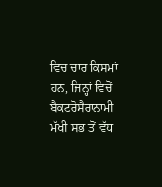ਵਿਚ ਚਾਰ ਕਿਸਮਾਂ ਹਨ, ਜਿਨ੍ਹਾਂ ਵਿਚੋਂ ਬੈਕਟਰੋਸੈਰਾਨਾਮੀ ਮੱਖੀ ਸਭ ਤੋਂ ਵੱਧ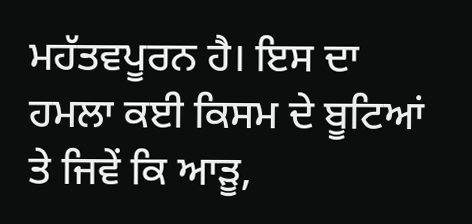ਮਹੱਤਵਪੂਰਨ ਹੈ। ਇਸ ਦਾ ਹਮਲਾ ਕਈ ਕਿਸਮ ਦੇ ਬੂਟਿਆਂ ਤੇ ਜਿਵੇਂ ਕਿ ਆੜੂ,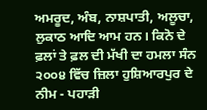ਅਮਰੂਦ, ਅੰਬ, ਨਾਸ਼ਪਾਤੀ, ਅਲੂਚਾ, ਲੁਕਾਠ ਆਦਿ ਆਮ ਹਨ। ਕਿਨੋ ਦੇ ਫ਼ਲਾਂ ਤੇ ਫ਼ਲ ਦੀ ਮੱਖੀ ਦਾ ਹਮਲਾ ਸੰਨ ੨੦੦੪ ਵਿੱਚ ਜ਼ਿਲਾ ਹੁਸ਼ਿਆਰਪੁਰ ਦੇ ਨੀਮ - ਪਹਾੜੀ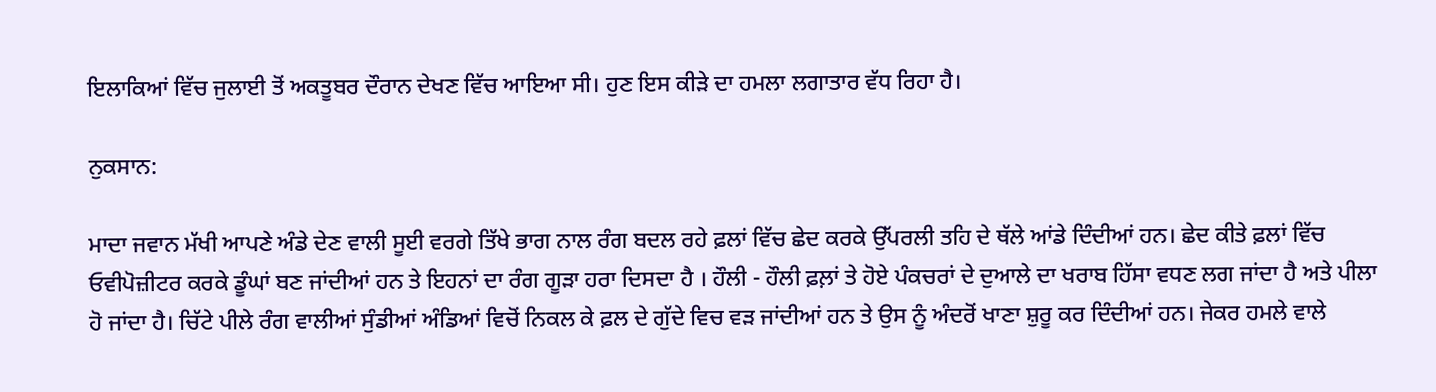ਇਲਾਕਿਆਂ ਵਿੱਚ ਜੁਲਾਈ ਤੋਂ ਅਕਤੂਬਰ ਦੌਰਾਨ ਦੇਖਣ ਵਿੱਚ ਆਇਆ ਸੀ। ਹੁਣ ਇਸ ਕੀੜੇ ਦਾ ਹਮਲਾ ਲਗਾਤਾਰ ਵੱਧ ਰਿਹਾ ਹੈ।

ਨੁਕਸਾਨ:

ਮਾਦਾ ਜਵਾਨ ਮੱਖੀ ਆਪਣੇ ਅੰਡੇ ਦੇਣ ਵਾਲੀ ਸੂਈ ਵਰਗੇ ਤਿੱਖੇ ਭਾਗ ਨਾਲ ਰੰਗ ਬਦਲ ਰਹੇ ਫ਼ਲਾਂ ਵਿੱਚ ਛੇਦ ਕਰਕੇ ਉੱਪਰਲੀ ਤਹਿ ਦੇ ਥੱਲੇ ਆਂਡੇ ਦਿੰਦੀਆਂ ਹਨ। ਛੇਦ ਕੀਤੇ ਫ਼ਲਾਂ ਵਿੱਚ ਓਵੀਪੋਜ਼ੀਟਰ ਕਰਕੇ ਡੂੰਘਾਂ ਬਣ ਜਾਂਦੀਆਂ ਹਨ ਤੇ ਇਹਨਾਂ ਦਾ ਰੰਗ ਗੂੜਾ ਹਰਾ ਦਿਸਦਾ ਹੈ । ਹੌਲੀ - ਹੌਲੀ ਫ਼ਲ਼ਾਂ ਤੇ ਹੋਏ ਪੰਕਚਰਾਂ ਦੇ ਦੁਆਲੇ ਦਾ ਖਰਾਬ ਹਿੱਸਾ ਵਧਣ ਲਗ ਜਾਂਦਾ ਹੈ ਅਤੇ ਪੀਲਾ ਹੋ ਜਾਂਦਾ ਹੈ। ਚਿੱਟੇ ਪੀਲੇ ਰੰਗ ਵਾਲੀਆਂ ਸੁੰਡੀਆਂ ਅੰਡਿਆਂ ਵਿਚੋਂ ਨਿਕਲ ਕੇ ਫ਼ਲ ਦੇ ਗੁੱਦੇ ਵਿਚ ਵੜ ਜਾਂਦੀਆਂ ਹਨ ਤੇ ਉਸ ਨੂੰ ਅੰਦਰੋਂ ਖਾਣਾ ਸ਼ੁਰੂ ਕਰ ਦਿੰਦੀਆਂ ਹਨ। ਜੇਕਰ ਹਮਲੇ ਵਾਲੇ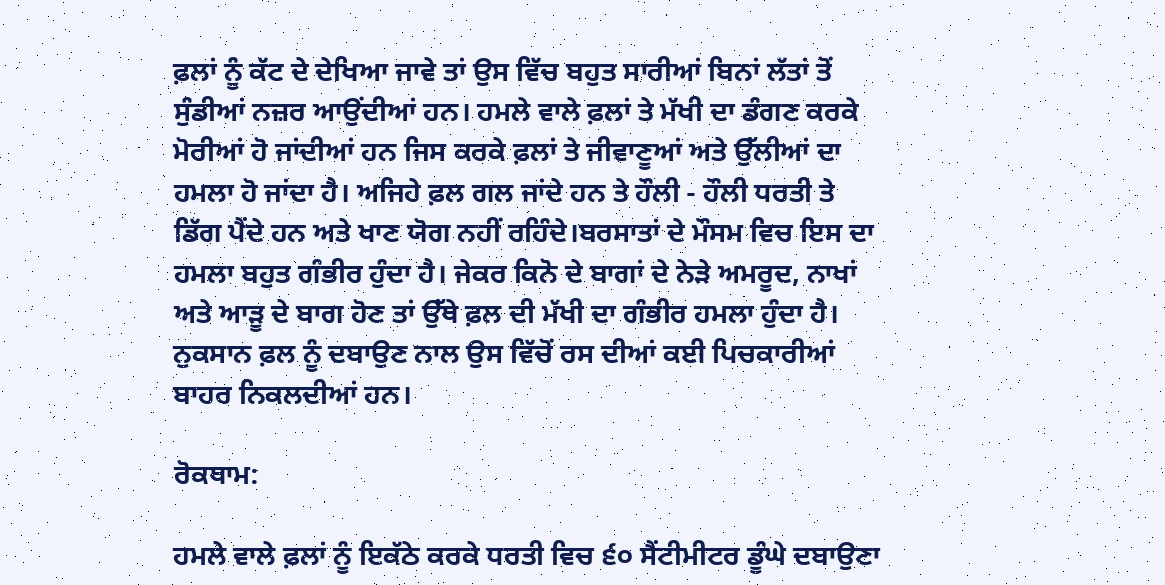ਫ਼ਲਾਂ ਨੂੰ ਕੱਟ ਦੇ ਦੇਖਿਆ ਜਾਵੇ ਤਾਂ ਉਸ ਵਿੱਚ ਬਹੁਤ ਸਾਰੀਆਂ ਬਿਨਾਂ ਲੱਤਾਂ ਤੋਂ ਸੁੰਡੀਆਂ ਨਜ਼ਰ ਆਉਂਦੀਆਂ ਹਨ। ਹਮਲੇ ਵਾਲੇ ਫ਼ਲਾਂ ਤੇ ਮੱਖੀ ਦਾ ਡੰਗਣ ਕਰਕੇ ਮੋਰੀਆਂ ਹੋ ਜਾਂਦੀਆਂ ਹਨ ਜਿਸ ਕਰਕੇ ਫ਼ਲਾਂ ਤੇ ਜੀਵਾਣੂਆਂ ਅਤੇ ਉੱਲੀਆਂ ਦਾ ਹਮਲਾ ਹੋ ਜਾਂਦਾ ਹੈ। ਅਜਿਹੇ ਫ਼ਲ ਗਲ ਜਾਂਦੇ ਹਨ ਤੇ ਹੌਲੀ - ਹੌਲੀ ਧਰਤੀ ਤੇ ਡਿੱਗ ਪੈਂਦੇ ਹਨ ਅਤੇ ਖਾਣ ਯੋਗ ਨਹੀਂ ਰਹਿੰਦੇ।ਬਰਸਾਤਾਂ ਦੇ ਮੌਸਮ ਵਿਚ ਇਸ ਦਾ ਹਮਲਾ ਬਹੁਤ ਗੰਭੀਰ ਹੁੰਦਾ ਹੈ। ਜੇਕਰ ਕਿਨੋ ਦੇ ਬਾਗਾਂ ਦੇ ਨੇੜੇ ਅਮਰੂਦ, ਨਾਖਾਂ ਅਤੇ ਆੜੂ ਦੇ ਬਾਗ ਹੋਣ ਤਾਂ ਉੱਥੇ ਫ਼ਲ ਦੀ ਮੱਖੀ ਦਾ ਗੰਭੀਰ ਹਮਲਾ ਹੁੰਦਾ ਹੈ। ਨੁਕਸਾਨ ਫ਼ਲ ਨੂੰ ਦਬਾਉਣ ਨਾਲ ਉਸ ਵਿੱਚੋਂ ਰਸ ਦੀਆਂ ਕਈ ਪਿਚਕਾਰੀਆਂ ਬਾਹਰ ਨਿਕਲਦੀਆਂ ਹਨ।

ਰੋਕਥਾਮ:

ਹਮਲੇ ਵਾਲੇ ਫ਼ਲਾਂ ਨੂੰ ਇਕੱਠੇ ਕਰਕੇ ਧਰਤੀ ਵਿਚ ੬੦ ਸੈਂਟੀਮੀਟਰ ਡੂੰਘੇ ਦਬਾਉਣਾ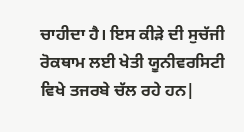ਚਾਹੀਦਾ ਹੈ। ਇਸ ਕੀੜੇ ਦੀ ਸੁਚੱਜੀ ਰੋਕਥਾਮ ਲਈ ਖੇਤੀ ਯੂਨੀਵਰਸਿਟੀ ਵਿਖੇ ਤਜਰਬੇ ਚੱਲ ਰਹੇ ਹਨ|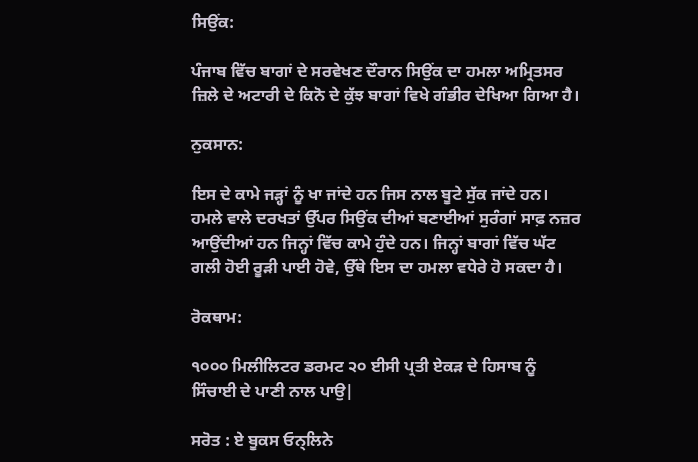ਸਿਉਂਕ:

ਪੰਜਾਬ ਵਿੱਚ ਬਾਗਾਂ ਦੇ ਸਰਵੇਖਣ ਦੌਰਾਨ ਸਿਉਂਕ ਦਾ ਹਮਲਾ ਅਮ੍ਰਿਤਸਰ ਜ਼ਿਲੇ ਦੇ ਅਟਾਰੀ ਦੇ ਕਿਨੋ ਦੇ ਕੁੱਝ ਬਾਗਾਂ ਵਿਖੇ ਗੰਭੀਰ ਦੇਖਿਆ ਗਿਆ ਹੈ।

ਨੁਕਸਾਨ:

ਇਸ ਦੇ ਕਾਮੇ ਜੜ੍ਹਾਂ ਨੂੰ ਖਾ ਜਾਂਦੇ ਹਨ ਜਿਸ ਨਾਲ ਬੂਟੇ ਸੁੱਕ ਜਾਂਦੇ ਹਨ। ਹਮਲੇ ਵਾਲੇ ਦਰਖਤਾਂ ਉੱਪਰ ਸਿਉਂਕ ਦੀਆਂ ਬਣਾਈਆਂ ਸੁਰੰਗਾਂ ਸਾਫ਼ ਨਜ਼ਰ ਆਉਂਦੀਆਂ ਹਨ ਜਿਨ੍ਹਾਂ ਵਿੱਚ ਕਾਮੇ ਹੁੰਦੇ ਹਨ। ਜਿਨ੍ਹਾਂ ਬਾਗਾਂ ਵਿੱਚ ਘੱਟ ਗਲੀ ਹੋਈ ਰੂੜੀ ਪਾਈ ਹੋਵੇ, ਉੱਥੇ ਇਸ ਦਾ ਹਮਲਾ ਵਧੇਰੇ ਹੋ ਸਕਦਾ ਹੈ।

ਰੋਕਥਾਮ:

੧੦੦੦ ਮਿਲੀਲਿਟਰ ਡਰਮਟ ੨੦ ਈਸੀ ਪ੍ਰਤੀ ਏਕੜ ਦੇ ਹਿਸਾਬ ਨੂੰ ਸਿੰਚਾਈ ਦੇ ਪਾਣੀ ਨਾਲ ਪਾਉ|

ਸਰੋਤ : ਏ ਬੂਕਸ ਓਨ੍ਲਿਨੇ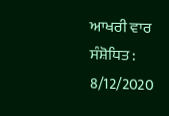ਆਖਰੀ ਵਾਰ ਸੰਸ਼ੋਧਿਤ : 8/12/2020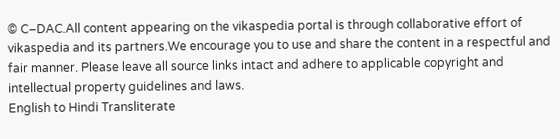© C–DAC.All content appearing on the vikaspedia portal is through collaborative effort of vikaspedia and its partners.We encourage you to use and share the content in a respectful and fair manner. Please leave all source links intact and adhere to applicable copyright and intellectual property guidelines and laws.
English to Hindi Transliterate